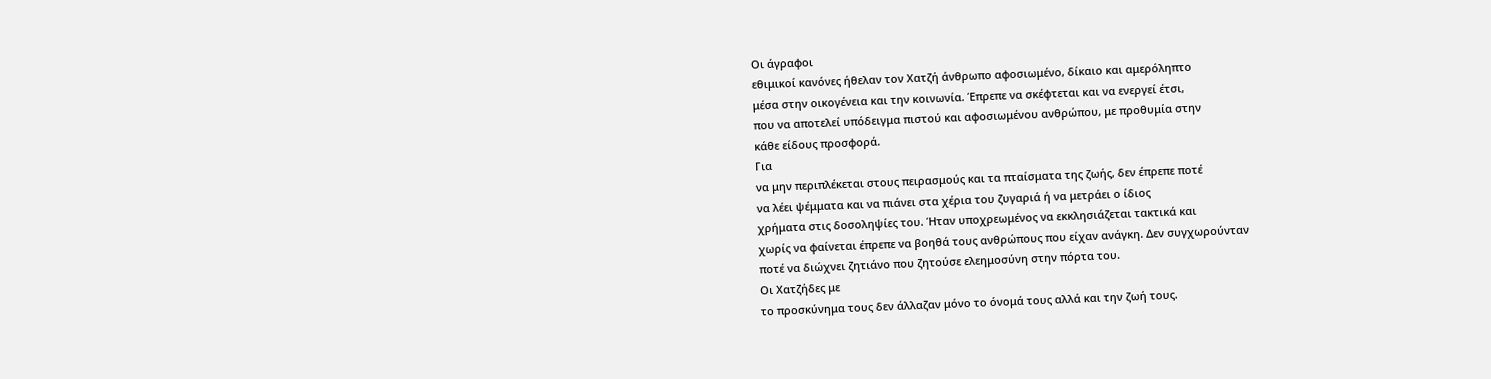Οι άγραφοι
εθιμικοί κανόνες ήθελαν τον Χατζή άνθρωπο αφοσιωμένο, δίκαιο και αμερόληπτο
μέσα στην οικογένεια και την κοινωνία. Έπρεπε να σκέφτεται και να ενεργεί έτσι,
που να αποτελεί υπόδειγμα πιστού και αφοσιωμένου ανθρώπου, με προθυμία στην
κάθε είδους προσφορά.
Για
να μην περιπλέκεται στους πειρασμούς και τα πταίσματα της ζωής, δεν έπρεπε ποτέ
να λέει ψέμματα και να πιάνει στα χέρια του ζυγαριά ή να μετράει ο ίδιος
χρήματα στις δοσοληψίες του. Ήταν υποχρεωμένος να εκκλησιάζεται τακτικά και
χωρίς να φαίνεται έπρεπε να βοηθά τους ανθρώπους που είχαν ανάγκη. Δεν συγχωρούνταν
ποτέ να διώχνει ζητιάνο που ζητούσε ελεημοσύνη στην πόρτα του.
Οι Χατζήδες με
το προσκύνημα τους δεν άλλαζαν μόνο το όνομά τους αλλά και την ζωή τους.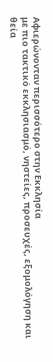Αφιερώνονταν περισσότερο στην Εκκλησία
με πιο τακτικό εκκλησιασμό, νηστείες, προσευχές, εξομολόγηση και θεία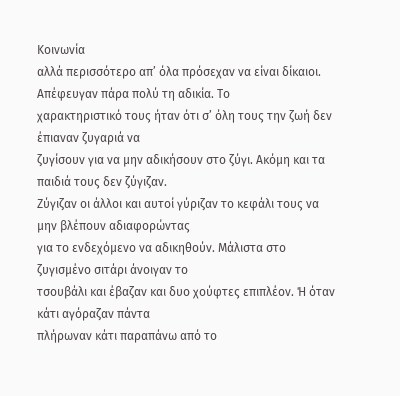Κοινωνία
αλλά περισσότερο απ’ όλα πρόσεχαν να είναι δίκαιοι.
Απέφευγαν πάρα πολύ τη αδικία. Το
χαρακτηριστικό τους ήταν ότι σ’ όλη τους την ζωή δεν έπιαναν ζυγαριά να
ζυγίσουν για να μην αδικήσουν στο ζύγι. Ακόμη και τα παιδιά τους δεν ζύγιζαν.
Ζύγιζαν οι άλλοι και αυτοί γύριζαν το κεφάλι τους να μην βλέπουν αδιαφορώντας
για το ενδεχόμενο να αδικηθούν. Μάλιστα στο ζυγισμένο σιτάρι άνοιγαν το
τσουβάλι και έβαζαν και δυο χούφτες επιπλέον. Ή όταν κάτι αγόραζαν πάντα
πλήρωναν κάτι παραπάνω από το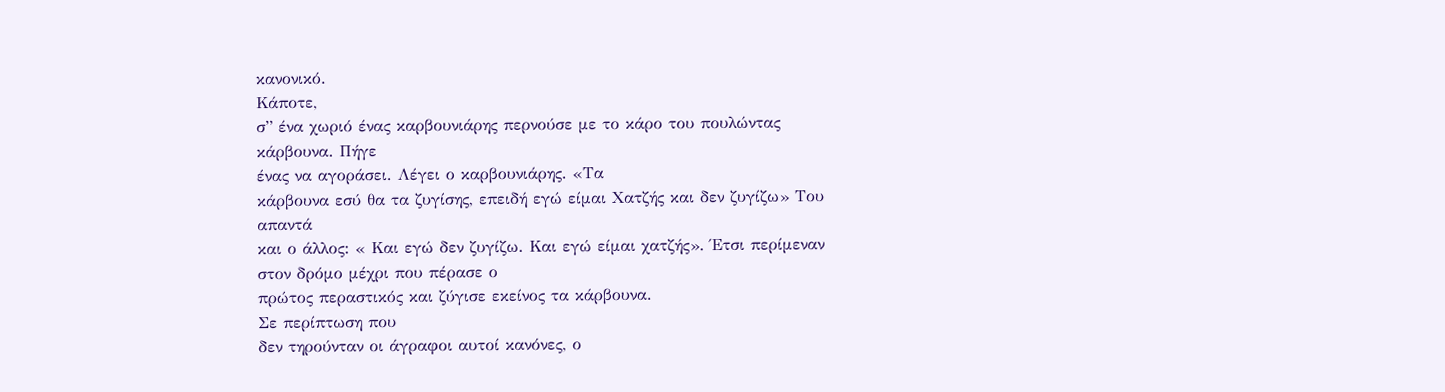κανονικό.
Κάποτε,
σ” ένα χωριό ένας καρβουνιάρης περνούσε με το κάρο του πουλώντας κάρβουνα. Πήγε
ένας να αγοράσει. Λέγει ο καρβουνιάρης. «Τα
κάρβουνα εσύ θα τα ζυγίσης, επειδή εγώ είμαι Χατζής και δεν ζυγίζω» Του απαντά
και ο άλλος: « Και εγώ δεν ζυγίζω. Και εγώ είμαι χατζής». Έτσι περίμεναν στον δρόμο μέχρι που πέρασε ο
πρώτος περαστικός και ζύγισε εκείνος τα κάρβουνα.
Σε περίπτωση που
δεν τηρούνταν οι άγραφοι αυτοί κανόνες, ο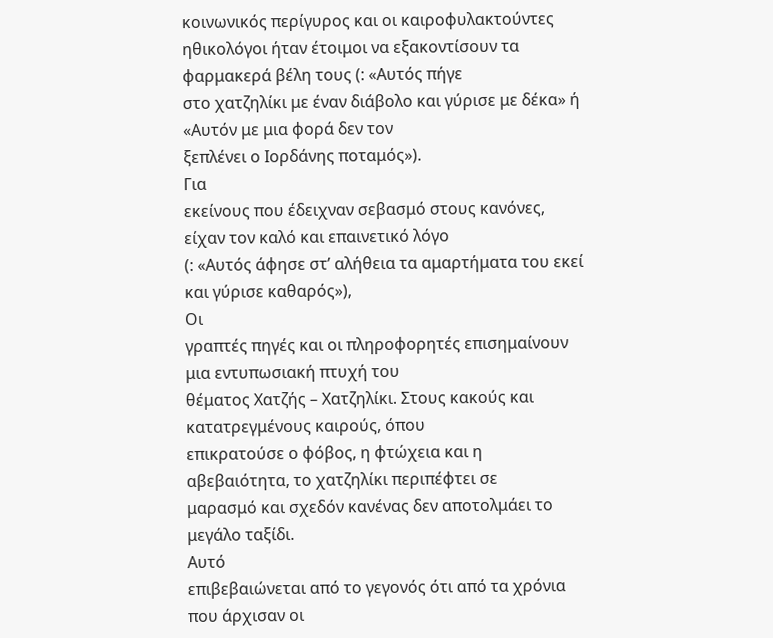κοινωνικός περίγυρος και οι καιροφυλακτούντες
ηθικολόγοι ήταν έτοιμοι να εξακοντίσουν τα φαρμακερά βέλη τους (: «Αυτός πήγε
στο χατζηλίκι με έναν διάβολο και γύρισε με δέκα» ή «Αυτόν με μια φορά δεν τον
ξεπλένει ο Ιορδάνης ποταμός»).
Για
εκείνους που έδειχναν σεβασμό στους κανόνες, είχαν τον καλό και επαινετικό λόγο
(: «Αυτός άφησε στ’ αλήθεια τα αμαρτήματα του εκεί και γύρισε καθαρός»),
Οι
γραπτές πηγές και οι πληροφορητές επισημαίνουν μια εντυπωσιακή πτυχή του
θέματος Χατζής – Χατζηλίκι. Στους κακούς και κατατρεγμένους καιρούς, όπου
επικρατούσε ο φόβος, η φτώχεια και η αβεβαιότητα, το χατζηλίκι περιπέφτει σε
μαρασμό και σχεδόν κανένας δεν αποτολμάει το μεγάλο ταξίδι.
Αυτό
επιβεβαιώνεται από το γεγονός ότι από τα χρόνια που άρχισαν οι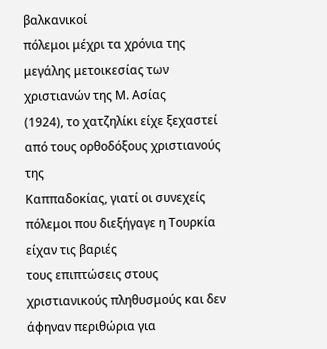βαλκανικοί
πόλεμοι μέχρι τα χρόνια της μεγάλης μετοικεσίας των χριστιανών της Μ. Ασίας
(1924), το χατζηλίκι είχε ξεχαστεί από τους ορθοδόξους χριστιανούς της
Καππαδοκίας, γιατί οι συνεχείς πόλεμοι που διεξήγαγε η Τουρκία είχαν τις βαριές
τους επιπτώσεις στους χριστιανικούς πληθυσμούς και δεν άφηναν περιθώρια για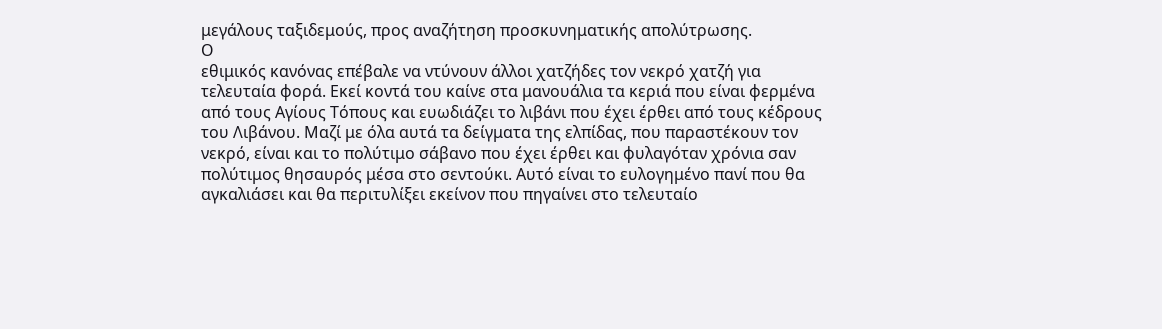μεγάλους ταξιδεμούς, προς αναζήτηση προσκυνηματικής απολύτρωσης.
Ο
εθιμικός κανόνας επέβαλε να ντύνουν άλλοι χατζήδες τον νεκρό χατζή για
τελευταία φορά. Εκεί κοντά του καίνε στα μανουάλια τα κεριά που είναι φερμένα
από τους Αγίους Τόπους και ευωδιάζει το λιβάνι που έχει έρθει από τους κέδρους
του Λιβάνου. Μαζί με όλα αυτά τα δείγματα της ελπίδας, που παραστέκουν τον
νεκρό, είναι και το πολύτιμο σάβανο που έχει έρθει και φυλαγόταν χρόνια σαν
πολύτιμος θησαυρός μέσα στο σεντούκι. Αυτό είναι το ευλογημένο πανί που θα
αγκαλιάσει και θα περιτυλίξει εκείνον που πηγαίνει στο τελευταίο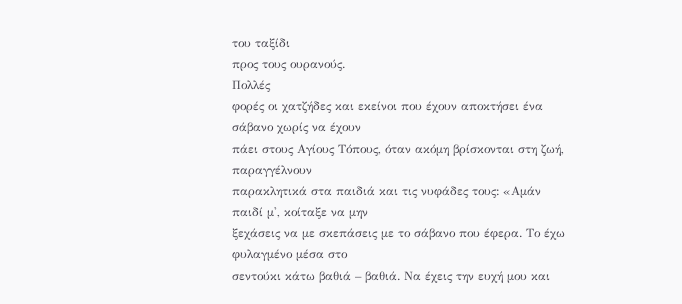του ταξίδι
προς τους ουρανούς.
Πολλές
φορές οι χατζήδες και εκείνοι που έχουν αποκτήσει ένα σάβανο χωρίς να έχουν
πάει στους Αγίους Τόπους, όταν ακόμη βρίσκονται στη ζωή, παραγγέλνουν
παρακλητικά στα παιδιά και τις νυφάδες τους: «Αμάν παιδί μ', κοίταξε να μην
ξεχάσεις να με σκεπάσεις με το σάβανο που έφερα. Το έχω φυλαγμένο μέσα στο
σεντούκι κάτω βαθιά – βαθιά. Να έχεις την ευχή μου και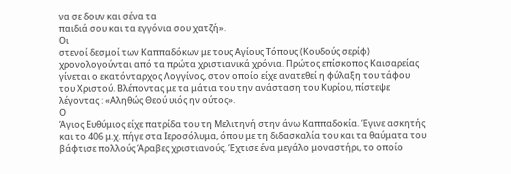να σε δουν και σένα τα
παιδιά σου και τα εγγόνια σου χατζή».
Οι
στενοί δεσμοί των Καππαδόκων με τους Αγίους Τόπους (Κουδούς σερίφ)
χρονολογούνται από τα πρώτα χριστιανικά χρόνια. Πρώτος επίσκοπος Καισαρείας
γίνεται ο εκατόνταρχος Λογγίνος, στον οποίο είχε ανατεθεί η φύλαξη του τάφου
του Χριστού. Βλέποντας με τα μάτια του την ανάσταση του Κυρίου, πίστεψε
λέγοντας : «Αληθώς Θεού υιός ην ούτος».
Ο
Άγιος Ευθύμιος είχε πατρίδα του τη Μελιτηνή στην άνω Καππαδοκία. Έγινε ασκητής
και το 406 μ.χ. πήγε στα Ιεροσόλυμα, όπου με τη διδασκαλία του και τα θαύματα του
βάφτισε πολλούς Άραβες χριστιανούς. Έχτισε ένα μεγάλο μοναστήρι, το οποίο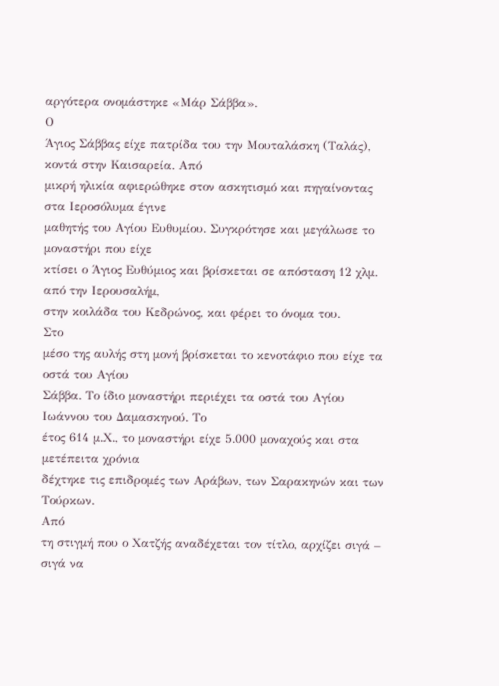αργότερα ονομάστηκε «Μάρ Σάββα».
Ο
Άγιος Σάββας είχε πατρίδα του την Μουταλάσκη (Ταλάς), κοντά στην Καισαρεία. Από
μικρή ηλικία αφιερώθηκε στον ασκητισμό και πηγαίνοντας στα Ιεροσόλυμα έγινε
μαθητής του Αγίου Ευθυμίου. Συγκρότησε και μεγάλωσε το μοναστήρι που είχε
κτίσει ο Άγιος Ευθύμιος και βρίσκεται σε απόσταση 12 χλμ. από την Ιερουσαλήμ,
στην κοιλάδα του Κεδρώνος, και φέρει το όνομα του.
Στο
μέσο της αυλής στη μονή βρίσκεται το κενοτάφιο που είχε τα οστά του Αγίου
Σάββα. Το ίδιο μοναστήρι περιέχει τα οστά του Αγίου Ιωάννου του Δαμασκηνού. Το
έτος 614 μ.Χ., το μοναστήρι είχε 5.000 μοναχούς και στα μετέπειτα χρόνια
δέχτηκε τις επιδρομές των Αράβων, των Σαρακηνών και των Τούρκων.
Από
τη στιγμή που ο Χατζής αναδέχεται τον τίτλο, αρχίζει σιγά – σιγά να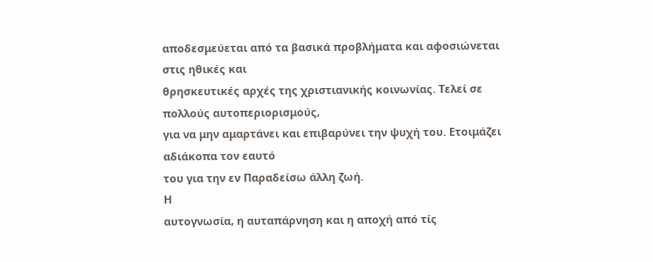αποδεσμεύεται από τα βασικά προβλήματα και αφοσιώνεται στις ηθικές και
θρησκευτικές αρχές της χριστιανικής κοινωνίας. Τελεί σε πολλούς αυτοπεριορισμούς,
για να μην αμαρτάνει και επιβαρύνει την ψυχή του. Ετοιμάζει αδιάκοπα τον εαυτό
του για την εν Παραδείσω άλλη ζωή.
Η
αυτογνωσία, η αυταπάρνηση και η αποχή από τίς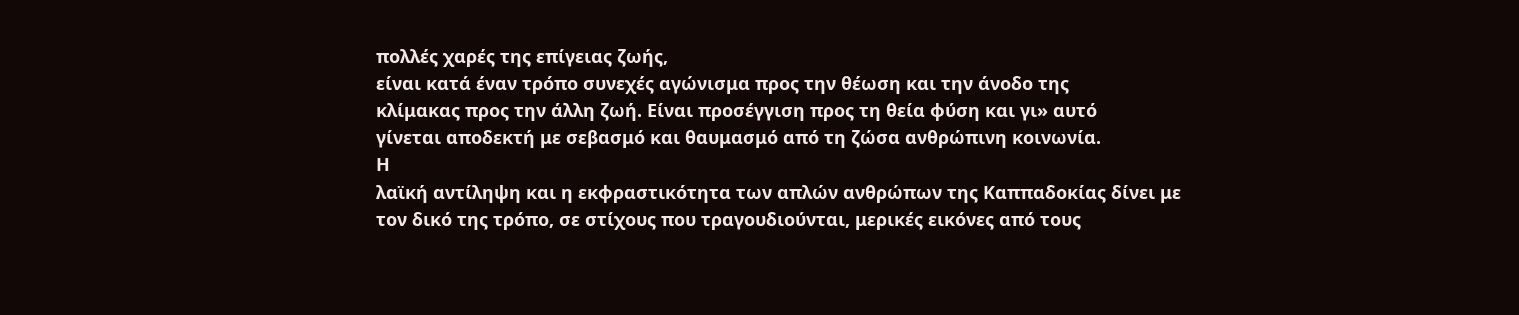πολλές χαρές της επίγειας ζωής,
είναι κατά έναν τρόπο συνεχές αγώνισμα προς την θέωση και την άνοδο της
κλίμακας προς την άλλη ζωή. Είναι προσέγγιση προς τη θεία φύση και γι» αυτό
γίνεται αποδεκτή με σεβασμό και θαυμασμό από τη ζώσα ανθρώπινη κοινωνία.
Η
λαϊκή αντίληψη και η εκφραστικότητα των απλών ανθρώπων της Καππαδοκίας δίνει με
τον δικό της τρόπο, σε στίχους που τραγουδιούνται, μερικές εικόνες από τους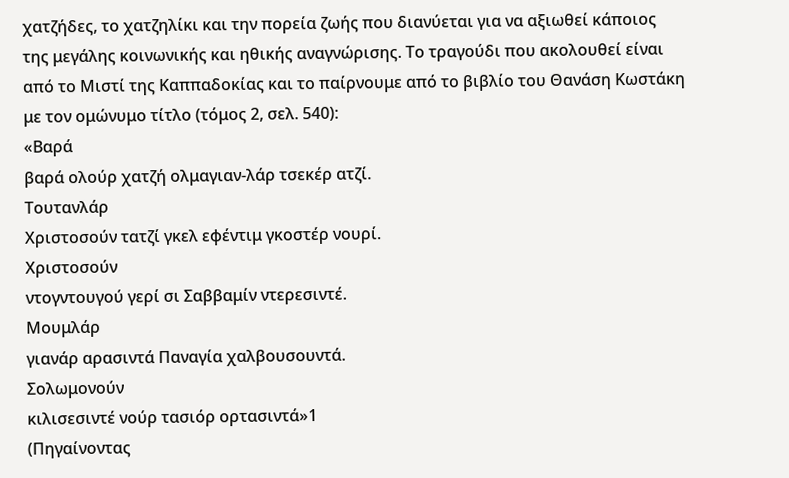χατζήδες, το χατζηλίκι και την πορεία ζωής που διανύεται για να αξιωθεί κάποιος
της μεγάλης κοινωνικής και ηθικής αναγνώρισης. Το τραγούδι που ακολουθεί είναι
από το Μιστί της Καππαδοκίας και το παίρνουμε από το βιβλίο του Θανάση Κωστάκη
με τον ομώνυμο τίτλο (τόμος 2, σελ. 540):
«Βαρά
βαρά ολούρ χατζή ολμαγιαν-λάρ τσεκέρ ατζί.
Τουτανλάρ
Χριστοσούν τατζί γκελ εφέντιμ γκοστέρ νουρί.
Χριστοσούν
ντογντουγού γερί σι Σαββαμίν ντερεσιντέ.
Μουμλάρ
γιανάρ αρασιντά Παναγία χαλβουσουντά.
Σολωμονούν
κιλισεσιντέ νούρ τασιόρ ορτασιντά»1
(Πηγαίνοντας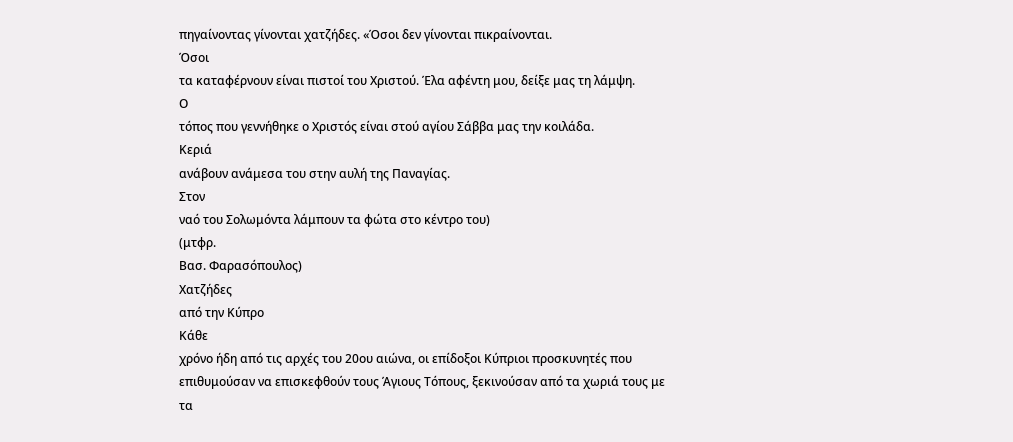πηγαίνοντας γίνονται χατζήδες. «Όσοι δεν γίνονται πικραίνονται.
Όσοι
τα καταφέρνουν είναι πιστοί του Χριστού. Έλα αφέντη μου, δείξε μας τη λάμψη.
Ο
τόπος που γεννήθηκε ο Χριστός είναι στού αγίου Σάββα μας την κοιλάδα.
Κεριά
ανάβουν ανάμεσα του στην αυλή της Παναγίας.
Στον
ναό του Σολωμόντα λάμπουν τα φώτα στο κέντρο του)
(μτφρ.
Βασ. Φαρασόπουλος)
Χατζήδες
από την Κύπρο
Κάθε
χρόνο ήδη από τις αρχές του 20ου αιώνα, οι επίδοξοι Κύπριοι προσκυνητές που
επιθυμούσαν να επισκεφθούν τους Άγιους Τόπους, ξεκινούσαν από τα χωριά τους με
τα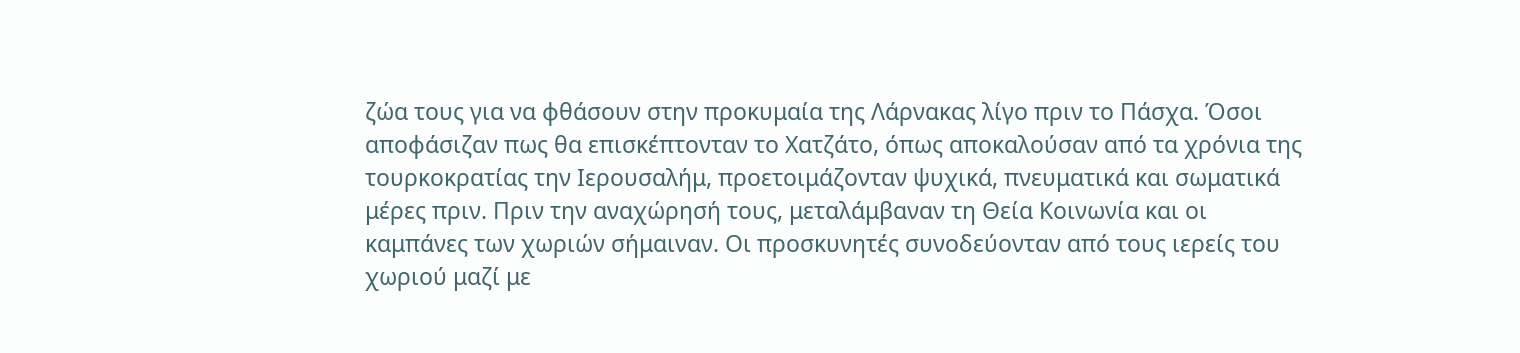ζώα τους για να φθάσουν στην προκυμαία της Λάρνακας λίγο πριν το Πάσχα. Όσοι
αποφάσιζαν πως θα επισκέπτονταν το Χατζάτο, όπως αποκαλούσαν από τα χρόνια της
τουρκοκρατίας την Ιερουσαλήμ, προετοιμάζονταν ψυχικά, πνευματικά και σωματικά
μέρες πριν. Πριν την αναχώρησή τους, μεταλάμβαναν τη Θεία Κοινωνία και οι
καμπάνες των χωριών σήμαιναν. Οι προσκυνητές συνοδεύονταν από τους ιερείς του
χωριού μαζί με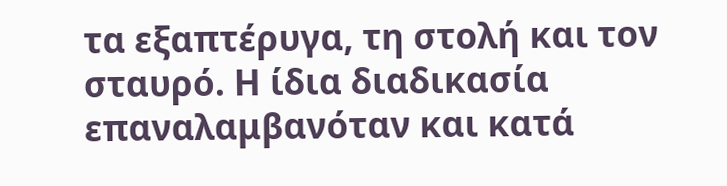τα εξαπτέρυγα, τη στολή και τον σταυρό. Η ίδια διαδικασία
επαναλαμβανόταν και κατά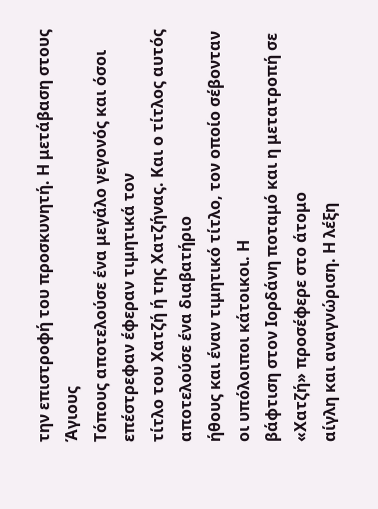την επιστροφή του προσκυνητή. Η μετάβαση στους Άγιους
Τόπους αποτελούσε ένα μεγάλο γεγονός και όσοι επέστρεφαν έφεραν τιμητικά τον
τίτλο του Χατζή ή της Χατζήνας. Και ο τίτλος αυτός αποτελούσε ένα διαβατήριο
ήθους και έναν τιμητικό τίτλο, τον οποίο σέβονταν οι υπόλοιποι κάτοικοι. Η
βάφτιση στον Ιορδάνη ποταμό και η μετατροπή σε «Χατζή» προσέφερε στο άτομο
αίγλη και αναγνώριση. Η λέξη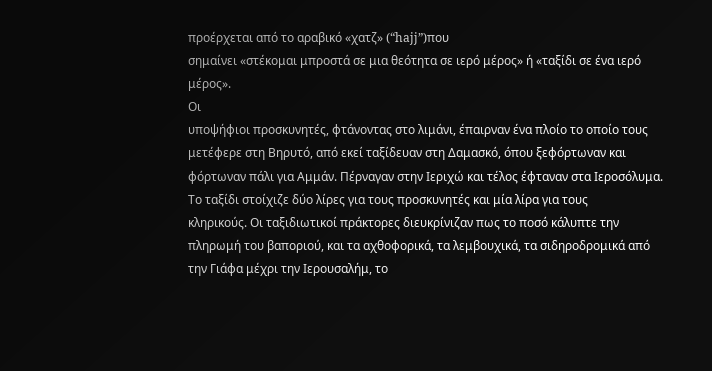προέρχεται από το αραβικό «χατζ» (“hajj”)που
σημαίνει «στέκομαι μπροστά σε μια θεότητα σε ιερό μέρος» ή «ταξίδι σε ένα ιερό
μέρος».
Οι
υποψήφιοι προσκυνητές, φτάνοντας στο λιμάνι, έπαιρναν ένα πλοίο το οποίο τους
μετέφερε στη Βηρυτό, από εκεί ταξίδευαν στη Δαμασκό, όπου ξεφόρτωναν και
φόρτωναν πάλι για Αμμάν. Πέρναγαν στην Ιεριχώ και τέλος έφταναν στα Ιεροσόλυμα.
Το ταξίδι στοίχιζε δύο λίρες για τους προσκυνητές και μία λίρα για τους
κληρικούς. Οι ταξιδιωτικοί πράκτορες διευκρίνιζαν πως το ποσό κάλυπτε την
πληρωμή του βαποριού, και τα αχθοφορικά, τα λεμβουχικά, τα σιδηροδρομικά από
την Γιάφα μέχρι την Ιερουσαλήμ, το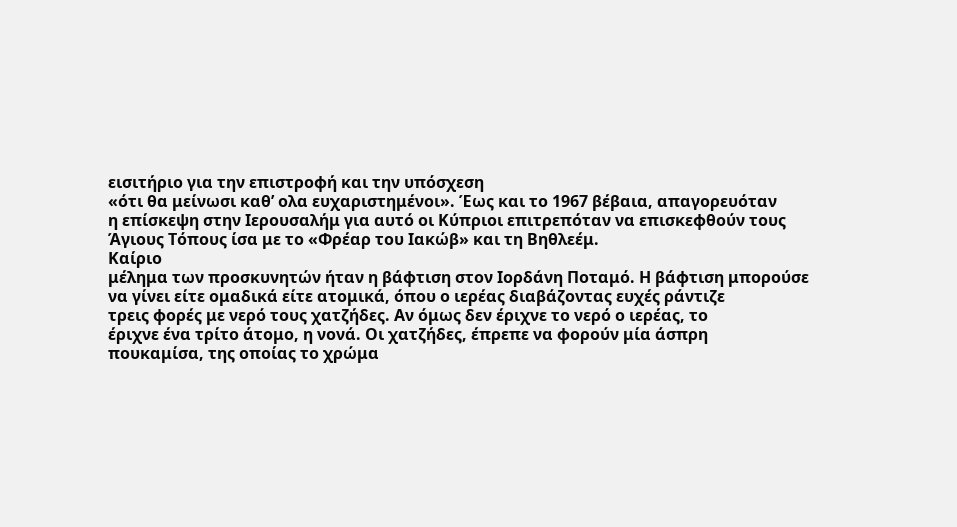εισιτήριο για την επιστροφή και την υπόσχεση
«ότι θα μείνωσι καθ’ ολα ευχαριστημένοι». Έως και το 1967 βέβαια, απαγορευόταν
η επίσκεψη στην Ιερουσαλήμ για αυτό οι Κύπριοι επιτρεπόταν να επισκεφθούν τους
Άγιους Τόπους ίσα με το «Φρέαρ του Ιακώβ» και τη Βηθλεέμ.
Καίριο
μέλημα των προσκυνητών ήταν η βάφτιση στον Ιορδάνη Ποταμό. Η βάφτιση μπορούσε
να γίνει είτε ομαδικά είτε ατομικά, όπου ο ιερέας διαβάζοντας ευχές ράντιζε
τρεις φορές με νερό τους χατζήδες. Αν όμως δεν έριχνε το νερό ο ιερέας, το
έριχνε ένα τρίτο άτομο, η νονά. Οι χατζήδες, έπρεπε να φορούν μία άσπρη
πουκαμίσα, της οποίας το χρώμα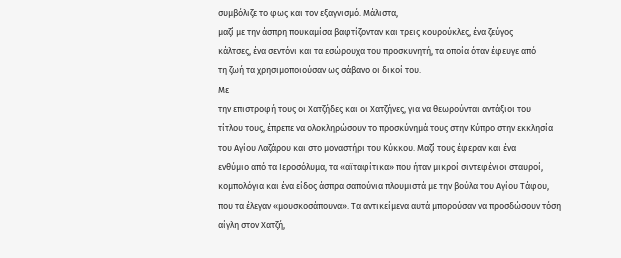συμβόλιζε το φως και τον εξαγνισμό. Μάλιστα,
μαζί με την άσπρη πουκαμίσα βαφτίζονταν και τρεις κουρούκλες, ένα ζεύγος
κάλτσες, ένα σεντόνι και τα εσώρουχα του προσκυνητή, τα οποία όταν έφευγε από
τη ζωή τα χρησιμοποιούσαν ως σάβανο οι δικοί του.
Με
την επιστροφή τους οι Χατζήδες και οι Χατζήνες, για να θεωρούνται αντάξιοι του
τίτλου τους, έπρεπε να ολοκληρώσουν το προσκύνημά τους στην Κύπρο στην εκκλησία
του Αγίου Λαζάρου και στο μοναστήρι του Κύκκου. Μαζί τους έφεραν και ένα
ενθύμιο από τα Ιεροσόλυμα, τα «αϊταφίτικα» που ήταν μικροί σιντεφένιοι σταυροί,
κομπολόγια και ένα είδος άσπρα σαπούνια πλουμιστά με την βούλα του Αγίου Τάφου,
που τα έλεγαν «μουσκοσάπουνα». Τα αντικείμενα αυτά μπορούσαν να προσδώσουν τόση
αίγλη στον Χατζή,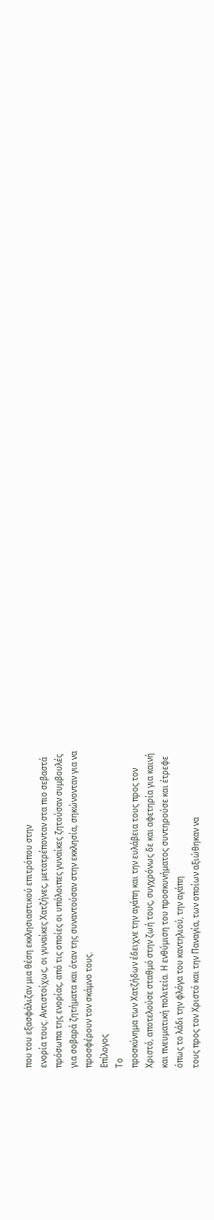που του εξασφάλιζαν μια θέση εκκλησιαστικού επιτρόπου στην
ενορία τους. Αντιστοίχως, οι γυναίκες Χατζήνες, μετατρέπονταν στα πιο σεβαστά
πρόσωπα της ενορίας, από τις οποίες οι υπόλοιπες γυναίκες ζητούσαν συμβουλές
για σοβαρά ζητήματα και όταν της συναντούσαν στην εκκλησία, σηκώνονταν για να
προσφέρουν τον σκάμνο τους.
Επίλογος
Το
προσκύνημα των Χατζήδων έδειχνε την αγάπη και την ευλάβεια τους προς τον
Χριστό, αποτελούσε σταθμό στην ζωή τους, συγχρόνως δε και αφετηρία για καινή
και πνευματική πολιτεία. Η ενθύμιση του προσκυνήματος συντηρούσε και έτρεφε
όπως το λάδι την φλόγα του καντηλιού, την αγάπη
τους προς τον Χριστό και την Παναγία, των οποίων αξιώθηκαν να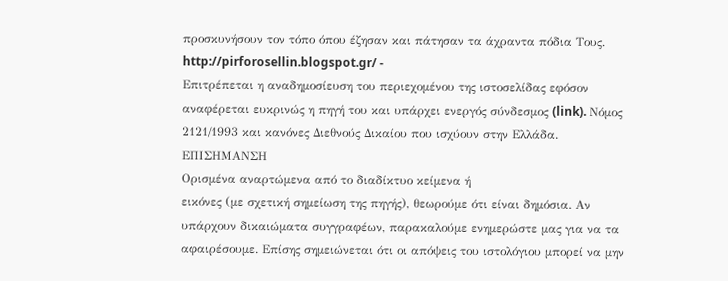προσκυνήσουν τον τόπο όπου έζησαν και πάτησαν τα άχραντα πόδια Τους.
http://pirforosellin.blogspot.gr/ -
Επιτρέπεται η αναδημοσίευση του περιεχομένου της ιστοσελίδας εφόσον
αναφέρεται ευκρινώς η πηγή του και υπάρχει ενεργός σύνδεσμος (link). Νόμος
2121/1993 και κανόνες Διεθνούς Δικαίου που ισχύουν στην Ελλάδα.
ΕΠΙΣΗΜΑΝΣΗ
Ορισμένα αναρτώμενα από το διαδίκτυο κείμενα ή
εικόνες (με σχετική σημείωση της πηγής), θεωρούμε ότι είναι δημόσια. Αν
υπάρχουν δικαιώματα συγγραφέων, παρακαλούμε ενημερώστε μας για να τα
αφαιρέσουμε. Επίσης σημειώνεται ότι οι απόψεις του ιστολόγιου μπορεί να μην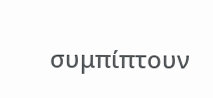συμπίπτουν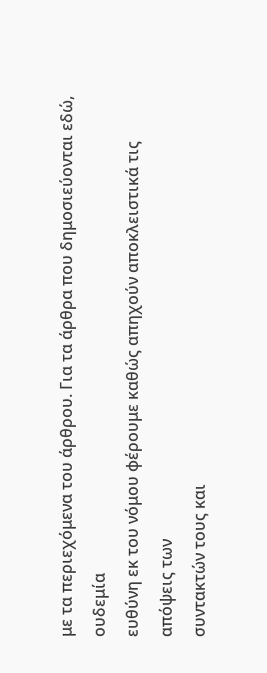με τα περιεχόμενα του άρθρου. Για τα άρθρα που δημοσιεύονται εδώ, ουδεμία
ευθύνη εκ του νόμου φέρουμε καθώς απηχούν αποκλειστικά τις απόψεις των
συντακτών τους και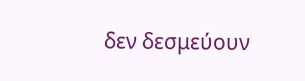δεν δεσμεύουν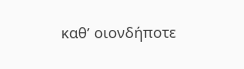καθ’ οιονδήποτε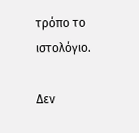τρόπο το ιστολόγιο.

Δεν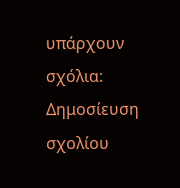υπάρχουν σχόλια:
Δημοσίευση σχολίου